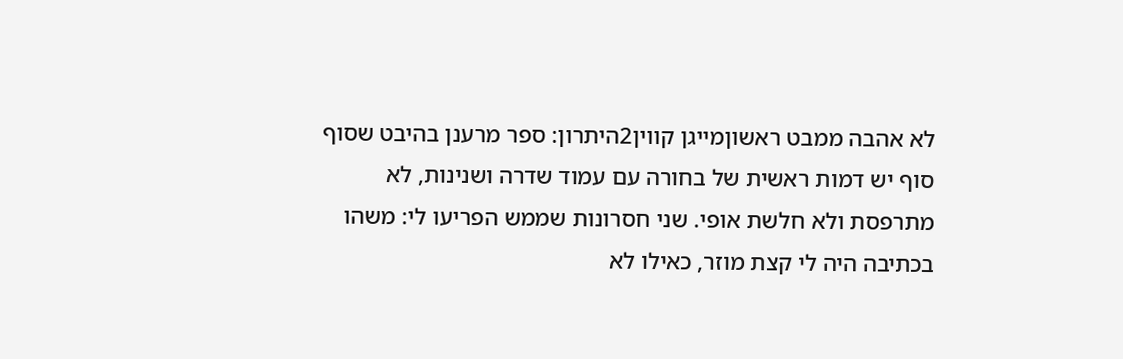לא אהבה ממבט ראשוןמייגן קווין2היתרון: ספר מרענן בהיבט שסוף סוף יש דמות ראשית של בחורה עם עמוד שדרה ושנינות, לא מתרפסת ולא חלשת אופי. שני חסרונות שממש הפריעו לי: משהו בכתיבה היה לי קצת מוזר, כאילו לא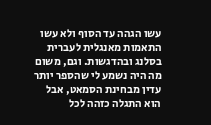עשו הגהה עד הסוף ולא עשו התאמות מאנגלית לעברית בסלנג ובהדגשות. וגם, משום מה היה נשמע לי שהספר יותר עדין מבחינת הסמאט, אבל הוא התגלה כזהה לכל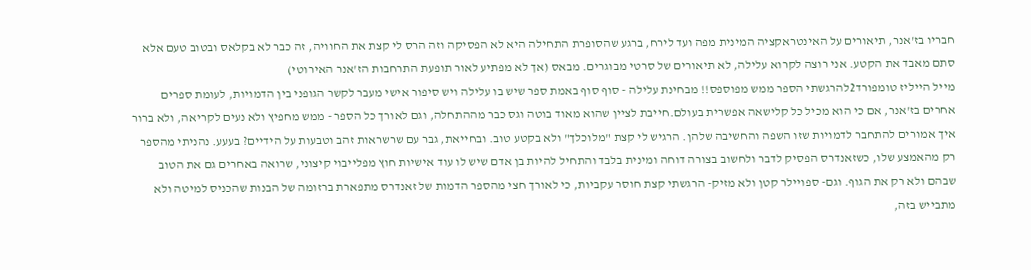חבריו בז'אנר, תיאורים על האינטראקציה המינית מפה ועד לירח, ברגע שהסופרת התחילה היא לא הפסיקה וזה הרס לי קצת את החוויה, זה כבר לא בקלאס ובטוב טעם אלא סתם מאבד את הקטע. אני רוצה לקרוא עלילה, לא תיאורים של סרטי מבוגרים. מבאס (אך לא מפתיע לאור תופעת התרחבות הז'אנר האירוטי)
מייל הייליז טומפורד2להרגשתי הספר ממש מפוספס!! מבחינת עלילה - סוף סוף באמת ספר שיש בו עלילה ויש סיפור אישי מעבר לקשר הגופני בין הדמויות, לעומת ספרים אחרים בז'אנר, אם כי הוא מכיל כל קלישאה אפשרית בעולם.חייבת לציין שהוא מאוד בוטה וגס כבר מההתחלה, וגם לאורך כל הספר - ממש מחפיץ ולא נעים לקריאה, ולא ברור איך אמורים להתחבר לדמויות שזו השפה והחשיבה שלהן. הרגיש לי קצת "מלוכלך" ולא בקטע טוב. ובחייאת, גבר עם שרשראות זהב וטבעות על הידיים? בעעע. נהניתי מהספר רק מהאמצע שלו, כשזאנדרס הפסיק לדבר ולחשוב בצורה דוחה ומינית בלבד והתחיל להיות בן אדם שיש לו עוד אישיות חוץ מפלייבוי קיצוני, שרואה באחרים גם את הטוב שבהם ולא רק את הגוף. וגם- ספויילר קטן ולא מזיק- הרגשתי קצת חוסר עקביות, כי לאורך חצי מהספר הדמות של זאנדרס מתפארת ברזומה של הבנות שהכניס למיטה ולא מתבייש בזה,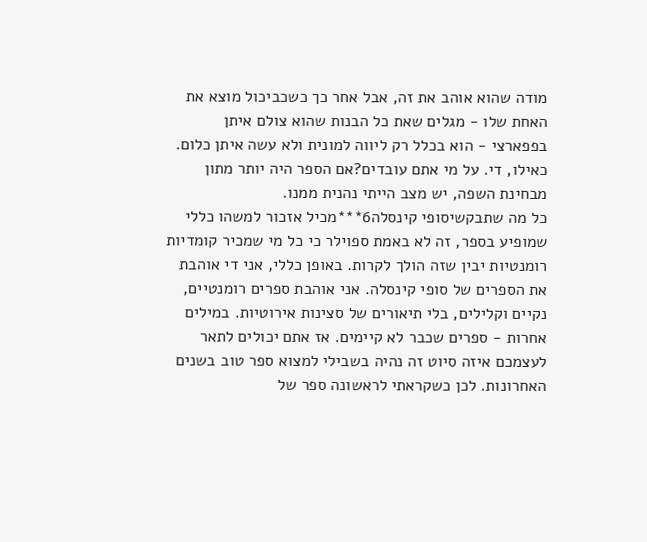מודה שהוא אוהב את זה, אבל אחר כך כשכביכול מוצא את האחת שלו - מגלים שאת כל הבנות שהוא צולם איתן בפפארצי - הוא בכלל רק ליווה למונית ולא עשה איתן כלום. כאילו, די. על מי אתם עובדים?אם הספר היה יותר מתון מבחינת השפה, יש מצב הייתי נהנית ממנו.
כל מה שתבקשיסופי קינסלה6***מכיל אזכור למשהו כללי שמופיע בספר, זה לא באמת ספוילר כי כל מי שמכיר קומדיות רומנטיות יבין שזה הולך לקרות. באופן כללי, אני די אוהבת את הספרים של סופי קינסלה. אני אוהבת ספרים רומנטיים, נקיים וקלילים, בלי תיאורים של סצינות אירוטיות. במילים אחרות - ספרים שכבר לא קיימים. אז אתם יכולים לתאר לעצמכם איזה סיוט זה נהיה בשבילי למצוא ספר טוב בשנים האחרונות. לכן כשקראתי לראשונה ספר של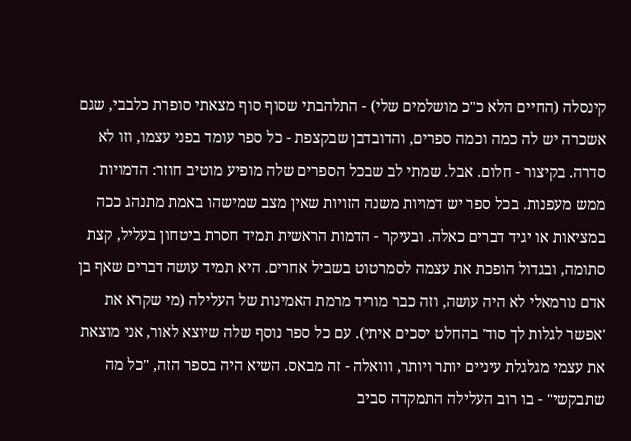קינסלה (החיים הלא כ"כ מושלמים שלי) - התלהבתי שסוף סוף מצאתי סופרת כלבבי, שגם אשכרה יש לה כמה וכמה ספרים, והדובדבן שבקצפת - כל ספר עומד בפני עצמו, וזו לא סדרה. בקיצור - חלום. אבל. שמתי לב שבכל הספרים שלה מופיע מוטיב חוזר: הדמויות ממש מעפנות. בכל ספר יש דמויות משנה הזויות שאין מצב שמישהו באמת מתנהג ככה במציאות או יגיד דברים כאלה. ובעיקר - הדמות הראשית תמיד חסרת ביטחון בעליל, קצת סתומה, ובגדול הופכת את עצמה לסמרטוט בשביל אחרים. היא תמיד עושה דברים שאף בן אדם נורמאלי לא היה עושה, וזה כבר מוריד מרמת האמינות של העלילה (מי שקרא את 'אפשר לגלות לך סוד' בהחלט יסכים איתי). עם כל ספר נוסף שלה שיוצא לאור, אני מוצאת את עצמי מגלגלת עיניים יותר ויותר, ווואלה - זה מבאס. השיא היה בספר הזה, "כל מה שתבקשי" - בו רוב העלילה התמקדה סביב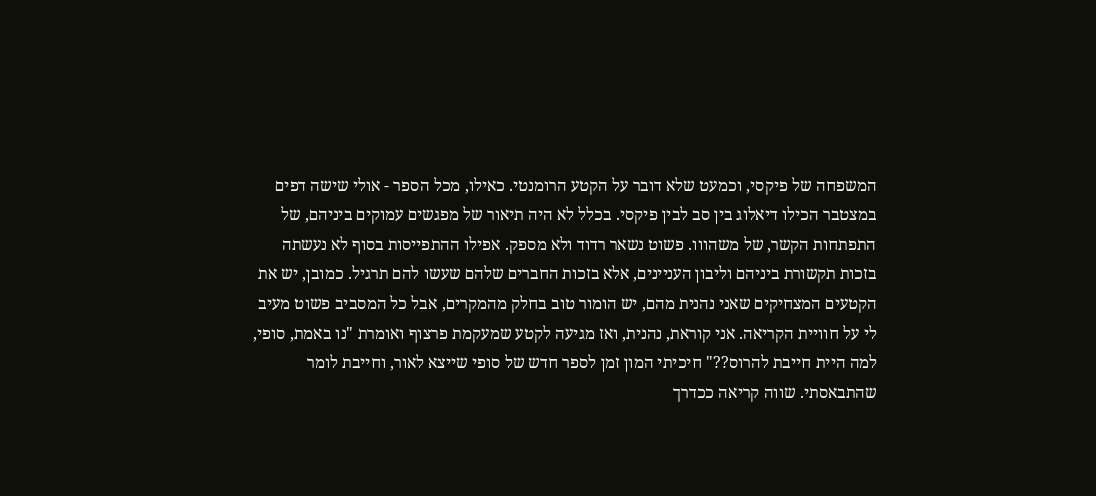המשפחה של פיקסי, וכמעט שלא דובר על הקטע הרומנטי. כאילו, מכל הספר - אולי שישה דפים במצטבר הכילו דיאלוג בין סב לבין פיקסי. בכלל לא היה תיאור של מפגשים עמוקים ביניהם, של התפתחות הקשר, של משהווו. פשוט נשאר רדוד ולא מספק. אפילו ההתפייסות בסוף לא נעשתה בזכות תקשורת ביניהם וליבון העניינים, אלא בזכות החברים שלהם שעשו להם תרגיל. כמובן, יש את הקטעים המצחיקים שאני נהנית מהם, יש הומור טוב בחלק מהמקרים, אבל כל המסביב פשוט מעיב לי על חוויית הקריאה. אני קוראת, נהנית, ואז מגיעה לקטע שמעקמת פרצוף ואומרת "נו באמת, סופי, למה היית חייבת להרוס??" חיכיתי המון זמן לספר חדש של סופי שייצא לאור, וחייבת לומר שהתבאסתי. שווה קריאה ככדרך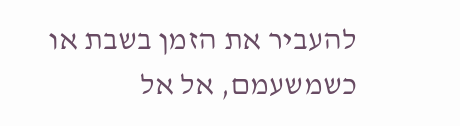להעביר את הזמן בשבת או כשמשעמם, אל אל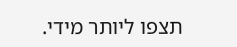תצפו ליותר מידי.